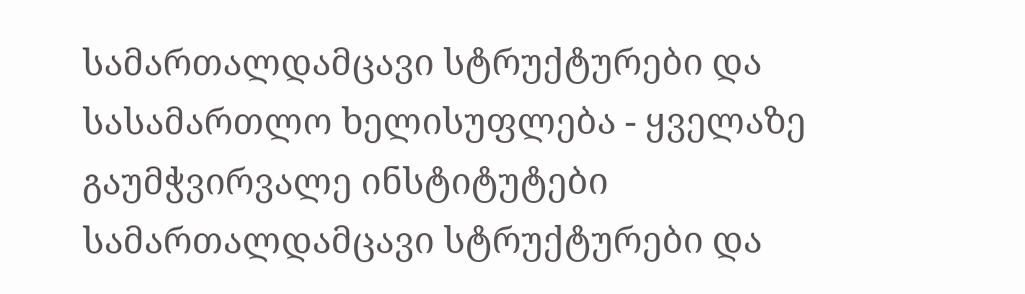სამართალდამცავი სტრუქტურები და სასამართლო ხელისუფლება - ყველაზე გაუმჭვირვალე ინსტიტუტები
სამართალდამცავი სტრუქტურები და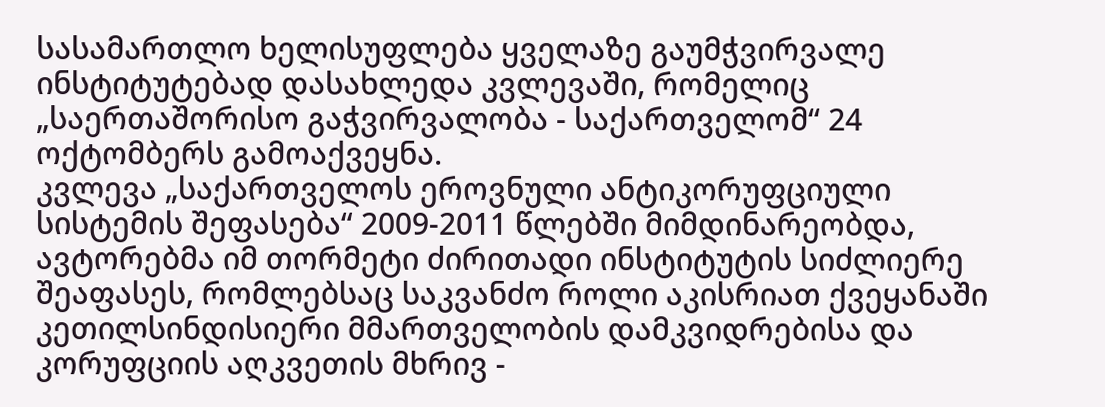სასამართლო ხელისუფლება ყველაზე გაუმჭვირვალე ინსტიტუტებად დასახლედა კვლევაში, რომელიც „საერთაშორისო გაჭვირვალობა - საქართველომ“ 24 ოქტომბერს გამოაქვეყნა.
კვლევა „საქართველოს ეროვნული ანტიკორუფციული სისტემის შეფასება“ 2009-2011 წლებში მიმდინარეობდა, ავტორებმა იმ თორმეტი ძირითადი ინსტიტუტის სიძლიერე შეაფასეს, რომლებსაც საკვანძო როლი აკისრიათ ქვეყანაში კეთილსინდისიერი მმართველობის დამკვიდრებისა და კორუფციის აღკვეთის მხრივ -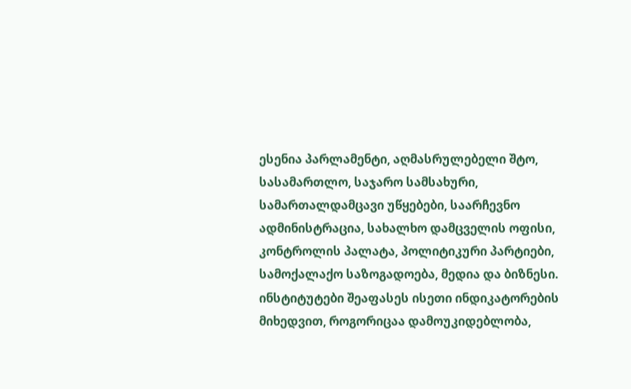ესენია პარლამენტი, აღმასრულებელი შტო, სასამართლო, საჯარო სამსახური, სამართალდამცავი უწყებები, საარჩევნო ადმინისტრაცია, სახალხო დამცველის ოფისი, კონტროლის პალატა, პოლიტიკური პარტიები, სამოქალაქო საზოგადოება, მედია და ბიზნესი.
ინსტიტუტები შეაფასეს ისეთი ინდიკატორების მიხედვით, როგორიცაა დამოუკიდებლობა,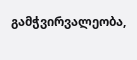გამჭვირვალეობა,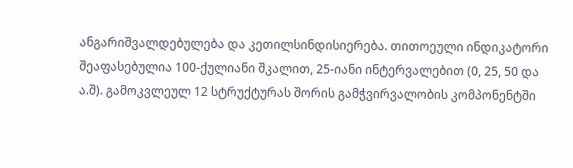ანგარიშვალდებულება და კეთილსინდისიერება. თითოეული ინდიკატორი შეაფასებულია 100-ქულიანი შკალით, 25-იანი ინტერვალებით (0, 25, 50 და ა.შ). გამოკვლეულ 12 სტრუქტურას შორის გამჭვირვალობის კომპონენტში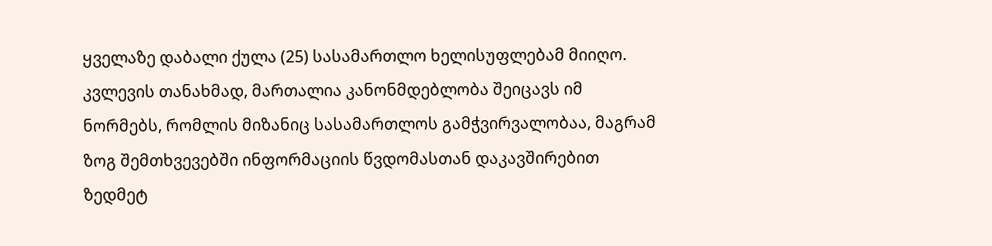ყველაზე დაბალი ქულა (25) სასამართლო ხელისუფლებამ მიიღო.
კვლევის თანახმად, მართალია კანონმდებლობა შეიცავს იმ ნორმებს, რომლის მიზანიც სასამართლოს გამჭვირვალობაა, მაგრამ ზოგ შემთხვევებში ინფორმაციის წვდომასთან დაკავშირებით ზედმეტ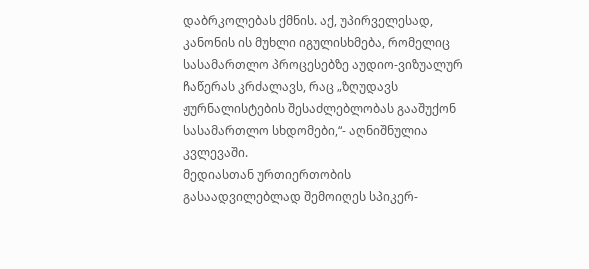დაბრკოლებას ქმნის. აქ, უპირველესად, კანონის ის მუხლი იგულისხმება, რომელიც სასამართლო პროცესებზე აუდიო-ვიზუალურ ჩაწერას კრძალავს, რაც „ზღუდავს ჟურნალისტების შესაძლებლობას გააშუქონ სასამართლო სხდომები,“- აღნიშნულია კვლევაში.
მედიასთან ურთიერთობის გასაადვილებლად შემოიღეს სპიკერ-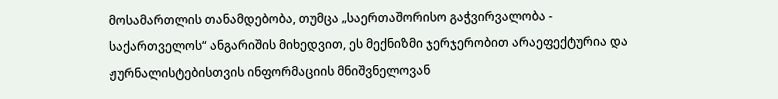მოსამართლის თანამდებობა, თუმცა „საერთაშორისო გაჭვირვალობა - საქართველოს“ ანგარიშის მიხედვით, ეს მექნიზმი ჯერჯერობით არაეფექტურია და ჟურნალისტებისთვის ინფორმაციის მნიშვნელოვან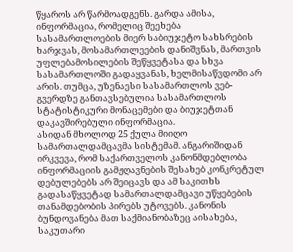წყაროს არ წარმოადგენს. გარდა ამისა, ინფორმაცია, რომელიც შეეხება სასამართლოების მიერ საბიუჯეტო სახსრების ხარჯვას, მოსამართლეების დანიშვნას, მართვის უფლებამოსილების შეწყვეტასა და სხვა სასამართლოში გადაყვანას, ხელმისაწვდომი არ არის. თუმცა, უზენაესი სასამართლოს ვებ-გვერდზე განთავსებულია სასამართლოს სტატისტიკური მონაცემები და ბიუჯეტთან დაკავშირებული ინფორმაცია.
ასიდან მხოლოდ 25 ქულა მიიღო სამართალდამცავმა სისტემამ. ანგარიშიდან ირკვევა, რომ საქართველოს კანონმდებლობა ინფორმაციის გამჟღავნების შესახებ კონკრეტულ დებულებებს არ შეიცავს და ამ საკითხს გადასაწყვეტად სამართალდამცავი უწყებების თანამდებობის პირებს უტოვებს. კანონის ბუნდოვანება მათ საქმიანობაზეც აისახება, საკუთარი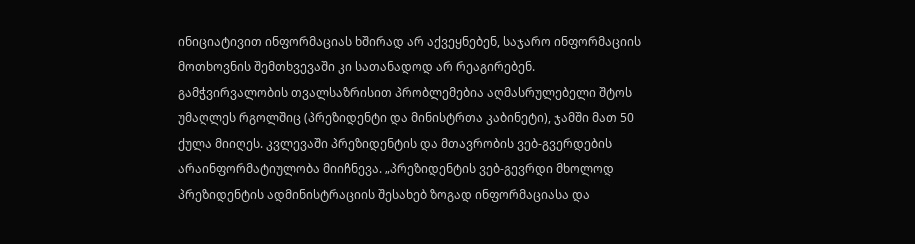ინიციატივით ინფორმაციას ხშირად არ აქვეყნებენ, საჯარო ინფორმაციის მოთხოვნის შემთხვევაში კი სათანადოდ არ რეაგირებენ.
გამჭვირვალობის თვალსაზრისით პრობლემებია აღმასრულებელი შტოს უმაღლეს რგოლშიც (პრეზიდენტი და მინისტრთა კაბინეტი), ჯამში მათ 50 ქულა მიიღეს. კვლევაში პრეზიდენტის და მთავრობის ვებ-გვერდების არაინფორმატიულობა მიიჩნევა. „პრეზიდენტის ვებ-გევრდი მხოლოდ პრეზიდენტის ადმინისტრაციის შესახებ ზოგად ინფორმაციასა და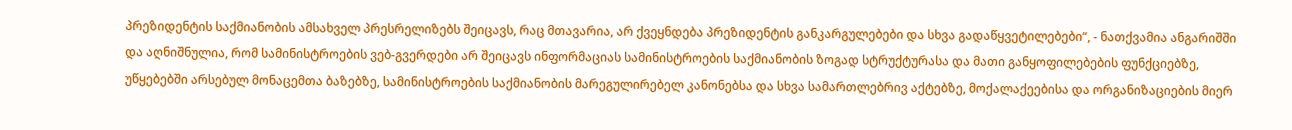პრეზიდენტის საქმიანობის ამსახველ პრესრელიზებს შეიცავს, რაც მთავარია, არ ქვეყნდება პრეზიდენტის განკარგულებები და სხვა გადაწყვეტილებები“, - ნათქვამია ანგარიშში და აღნიშნულია, რომ სამინისტროების ვებ-გვერდები არ შეიცავს ინფორმაციას სამინისტროების საქმიანობის ზოგად სტრუქტურასა და მათი განყოფილებების ფუნქციებზე, უწყებებში არსებულ მონაცემთა ბაზებზე, სამინისტროების საქმიანობის მარეგულირებელ კანონებსა და სხვა სამართლებრივ აქტებზე, მოქალაქეებისა და ორგანიზაციების მიერ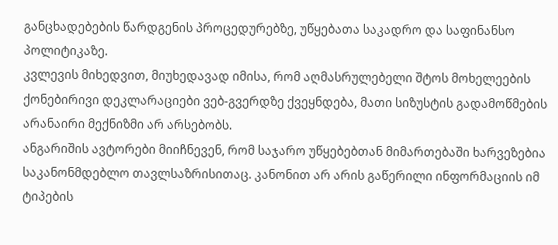განცხადებების წარდგენის პროცედურებზე, უწყებათა საკადრო და საფინანსო პოლიტიკაზე.
კვლევის მიხედვით, მიუხედავად იმისა, რომ აღმასრულებელი შტოს მოხელეების ქონებირივი დეკლარაციები ვებ-გვერდზე ქვეყნდება, მათი სიზუსტის გადამოწმების არანაირი მექნიზმი არ არსებობს.
ანგარიშის ავტორები მიიჩნევენ, რომ საჯარო უწყებებთან მიმართებაში ხარვეზებია საკანონმდებლო თავლსაზრისითაც. კანონით არ არის გაწერილი ინფორმაციის იმ ტიპების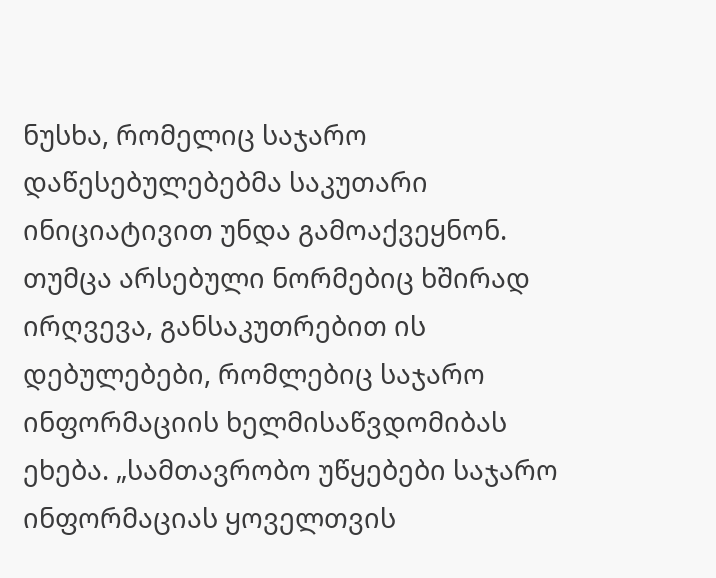ნუსხა, რომელიც საჯარო დაწესებულებებმა საკუთარი ინიციატივით უნდა გამოაქვეყნონ. თუმცა არსებული ნორმებიც ხშირად ირღვევა, განსაკუთრებით ის დებულებები, რომლებიც საჯარო ინფორმაციის ხელმისაწვდომიბას ეხება. „სამთავრობო უწყებები საჯარო ინფორმაციას ყოველთვის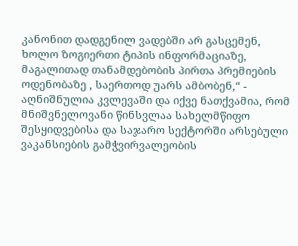კანონით დადგენილ ვადებში არ გასცემენ, ხოლო ზოგიერთი ტიპის ინფორმაციაზე, მაგალითად თანამდებობის პირთა პრემიების ოდენობაზე , საერთოდ უარს ამბობენ,“ - აღნიშნულია კვლევაში და იქვე ნათქვამია, რომ მნიშვნელოვანი წინსვლაა სახელმწიფო შესყიდვებისა და საჯარო სექტორში არსებული ვაკანსიების გამჭვირვალეობის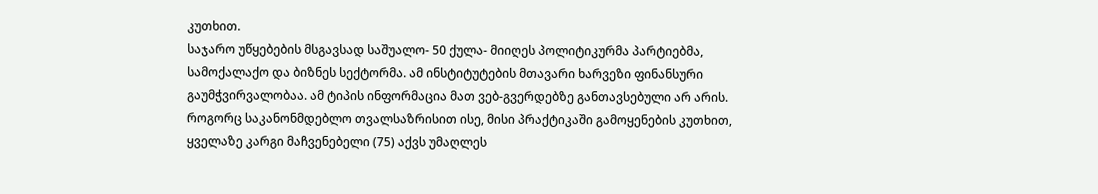კუთხით.
საჯარო უწყებების მსგავსად საშუალო- 50 ქულა- მიიღეს პოლიტიკურმა პარტიებმა, სამოქალაქო და ბიზნეს სექტორმა. ამ ინსტიტუტების მთავარი ხარვეზი ფინანსური გაუმჭვირვალობაა. ამ ტიპის ინფორმაცია მათ ვებ-გვერდებზე განთავსებული არ არის.
როგორც საკანონმდებლო თვალსაზრისით ისე, მისი პრაქტიკაში გამოყენების კუთხით, ყველაზე კარგი მაჩვენებელი (75) აქვს უმაღლეს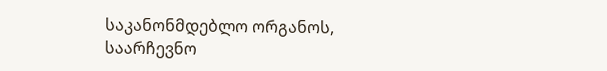საკანონმდებლო ორგანოს, საარჩევნო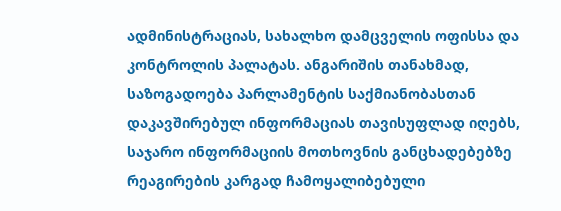ადმინისტრაციას, სახალხო დამცველის ოფისსა და კონტროლის პალატას. ანგარიშის თანახმად, საზოგადოება პარლამენტის საქმიანობასთან დაკავშირებულ ინფორმაციას თავისუფლად იღებს, საჯარო ინფორმაციის მოთხოვნის განცხადებებზე რეაგირების კარგად ჩამოყალიბებული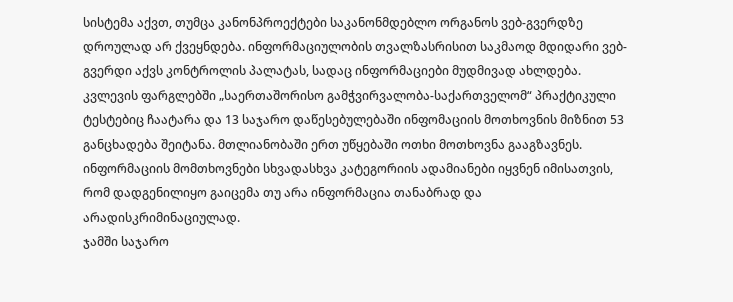სისტემა აქვთ, თუმცა კანონპროექტები საკანონმდებლო ორგანოს ვებ-გვერდზე დროულად არ ქვეყნდება. ინფორმაციულობის თვალზასრისით საკმაოდ მდიდარი ვებ-გვერდი აქვს კონტროლის პალატას, სადაც ინფორმაციები მუდმივად ახლდება.
კვლევის ფარგლებში „საერთაშორისო გამჭვირვალობა-საქართველომ“ პრაქტიკული ტესტებიც ჩაატარა და 13 საჯარო დაწესებულებაში ინფომაციის მოთხოვნის მიზნით 53 განცხადება შეიტანა. მთლიანობაში ერთ უწყებაში ოთხი მოთხოვნა გააგზავნეს. ინფორმაციის მომთხოვნები სხვადასხვა კატეგორიის ადამიანები იყვნენ იმისათვის, რომ დადგენილიყო გაიცემა თუ არა ინფორმაცია თანაბრად და არადისკრიმინაციულად.
ჯამში საჯარო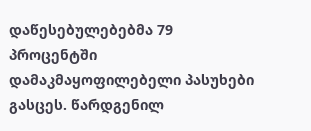დაწესებულებებმა 79 პროცენტში დამაკმაყოფილებელი პასუხები გასცეს. წარდგენილ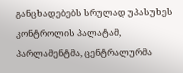განცხადებებს სრულად უპასუხეს კონტროლის პალატამ, პარლამენტმა, ცენტრალურმა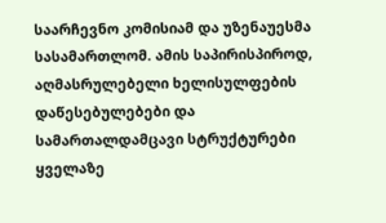საარჩევნო კომისიამ და უზენაუესმა სასამართლომ. ამის საპირისპიროდ, აღმასრულებელი ხელისულფების დაწესებულებები და სამართალდამცავი სტრუქტურები ყველაზე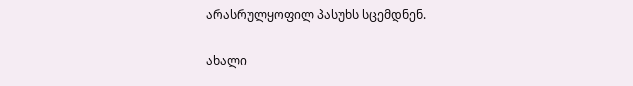არასრულყოფილ პასუხს სცემდნენ.

ახალი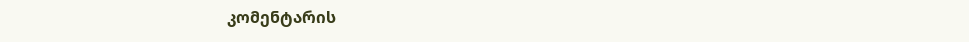კომენტარის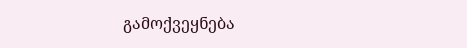გამოქვეყნება